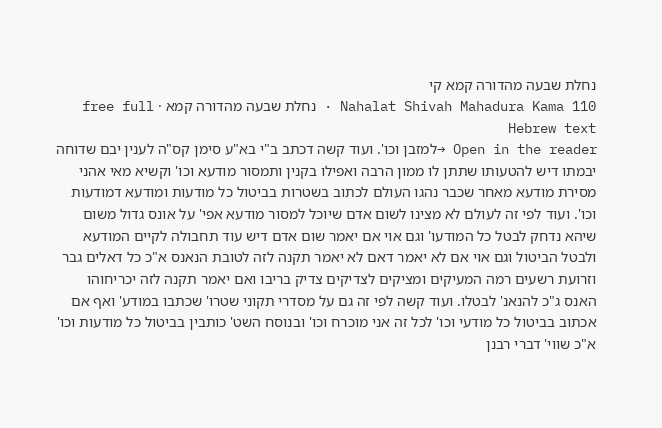נחלת שבעה מהדורה קמא קי
Nahalat Shivah Mahadura Kama 110 · נחלת שבעה מהדורה קמא · free full Hebrew text
Open in the reader →למזבן וכו'. ועוד קשה דכתב ב"י בא"ע סימן קס"ה לענין יבם שדוחה יבמתו דיש להטעותו שתתן לו ממון הרבה ואפילו בקנין ותמסור מודעא וכו' וקשיא מאי אהני מסירת מודעא מאחר שכבר נהגו העולם לכתוב בשטרות בביטול כל מודעות ומודעא דמודעות וכו'. ועוד לפי זה לעולם לא מצינו לשום אדם שיוכל למסור מודעא אפי' על אונס גדול משום שיהא נדחק לבטל כל המודעו' וגם אוי אם יאמר שום אדם דיש עוד תחבולה לקיים המודעא ולבטל הביטול וגם אוי אם לא יאמר דאם לא יאמר תקנה לזה לטובת הנאנס א"כ כל דאלים גבר וזרועת רשעים רמה המעיקים ומציקים לצדיקים צדיק בריבו ואם יאמר תקנה לזה יכריחוהו האנס ג"כ להנאנ' לבטלו. ועוד קשה לפי זה גם על מסדרי תקוני שטרו' שכתבו במודע' ואף אם אכתוב בביטול כל מודעי וכו' לכל זה אני מוכרח וכו' ובנוסח השט' כותבין בביטול כל מודעות וכו' א"כ שווי' דברי רבנן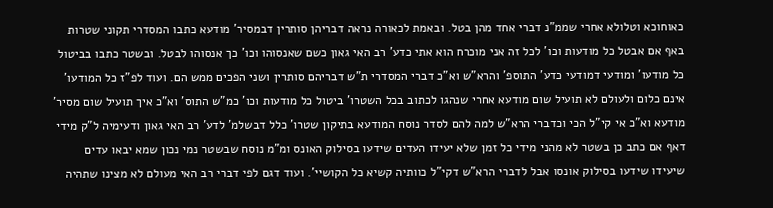כאוחוכא וטלולא אחרי שממ"נ דברי אחד מהן בטל. ובאמת לכאורה נראה דבריהן סותרין דבמסיר' מודעא כתבו המסדרי תקוני שטרות באף אם אבטל כל מודעות וכו' לכל זה אני מוכרח הוא אתי כדע' רב האי גאון כשם שאנסוהו וכו' כך אנסוהו לבטל. ובשטר כתבו בביטול כל מודעו' ומודעי דמודעי כדע' התוספ' והרא"ש וא"כ דברי המסדרי ת"ש דבריהם סותרין ושני הפכים ממש הם. ועוד לפ"ז כל המודעו' אינם כלום ולעולם לא תועיל שום מודעא אחרי שנהגו לכתוב בכל השטרו' ביטול כל מודעות וכו' כמ"ש התוס' וא"כ איך תועיל שום מסיר' מודעא וא"כ אי קי"ל הכי וכדברי הרא"ש למה להם לסדר נוסח המודעא בתיקון שטרו' כלל דבשלמ' לדע' רב האי גאון ודעימיה ל"ק מידי דאף אם כתב כן בשטר לא מהני מידי כל זמן שלא יעידו העדים שידעו בסילוק האונס ומ"מ נוסח שבשטר נמי נכון שמא יבאו עדים שיעידו שידעו בסילוק אונסו אבל לדברי הרא"ש דקי"ל כוותיה קשיא כל הקושיי'. ועוד דגם לפי דברי רב האי מעולם לא מצינו שתהיה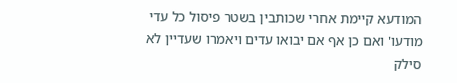המודעא קיימת אחרי שכותבין בשטר פיסול כל עדי מודעו' ואם כן אף אם יבואו עדים ויאמרו שעדיין לא סילק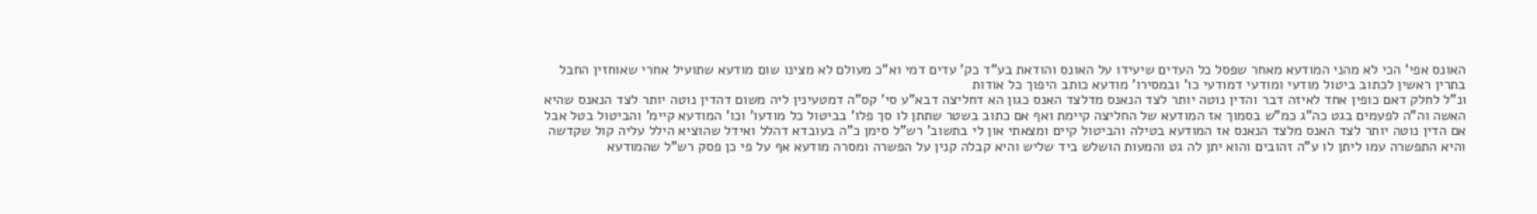האונס אפי' הכי לא מהני המודעא מאחר שפסל כל העדים שיעידו על האונס והודאת בע"ד כק' עדים דמי וא"כ מעולם לא מצינו שום מודעא שתועיל אחרי שאוחזין החבל בתרין ראשין לכתוב ביטול מודעי ומודעי דמודעי כו' ובמסירו' מודעא כותב היפוך כל אודות
ונ"ל לחלק דאם כופין אחד לאיזה דבר והדין נוטה יותר לצד הנאנס מדלצד האנס כגון הא דחליצה דבא"ע סי' קס"ה דמטעינין ליה משום דהדין נוטה יותר לצד הנאנס שהיא האשה וה"ה לפעמים בגט כה"ג כמ"ש בסמוך אז המודעא של החליצה קיימת ואף אם כתוב בשטר שתתן לו סך פלו' בביטול כל מודעו' וכו' המודעא קיימ' והביטול בטל אבל אם הדין נוטה יותר לצד האנס מלצד הנאנס אז המודעא בטילה והביטול קיים ומצאתי און לי בתשוב' רש"ל סימן כ"ה בעובדא דהלל ואידל שהוציא הילל עליה קול שקדשה והיא התפשרה עמו ליתן לו ע"ה זהובים והוא יתן לה גט והמעות הושלש ביד שליש והיא קבלה קנין על הפשרה ומסרה מודעא אף על פי כן פסק רש"ל שהמודעא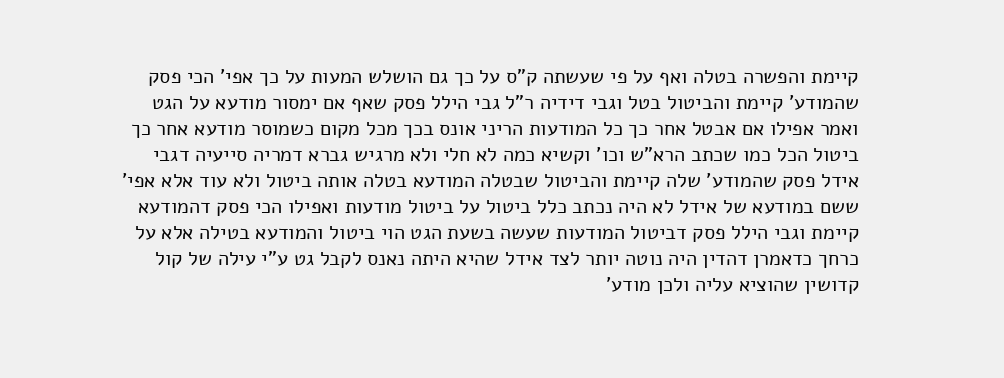קיימת והפשרה בטלה ואף על פי שעשתה ק"ס על כך גם הושלש המעות על כך אפי' הכי פסק שהמודע' קיימת והביטול בטל וגבי דידיה ר"ל גבי הילל פסק שאף אם ימסור מודעא על הגט ואמר אפילו אם אבטל אחר כך כל המודעות הריני אונס בכך מכל מקום כשמוסר מודעא אחר כך ביטול הכל כמו שכתב הרא"ש וכו' וקשיא כמה לא חלי ולא מרגיש גברא דמריה סייעיה דגבי אידל פסק שהמודע' שלה קיימת והביטול שבטלה המודעא בטלה אותה ביטול ולא עוד אלא אפי' ששם במודעא של אידל לא היה נכתב כלל ביטול על ביטול מודעות ואפילו הכי פסק דהמודעא קיימת וגבי הילל פסק דביטול המודעות שעשה בשעת הגט הוי ביטול והמודעא בטילה אלא על כרחך כדאמרן דהדין היה נוטה יותר לצד אידל שהיא היתה נאנס לקבל גט ע"י עילה של קול קדושין שהוציא עליה ולכן מודע'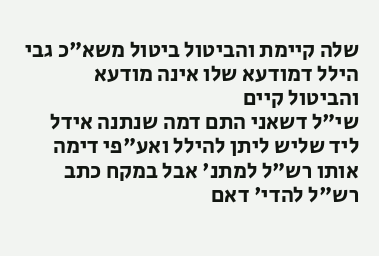שלה קיימת והביטול ביטול משא"כ גבי הילל דמודעא שלו אינה מודעא והביטול קיים
שי"ל דשאני התם דמה שנתנה אידל ליד שליש ליתן להילל ואע"פי דימה אותו רש"ל למתנ' אבל במקח כתב רש"ל להדי' דאם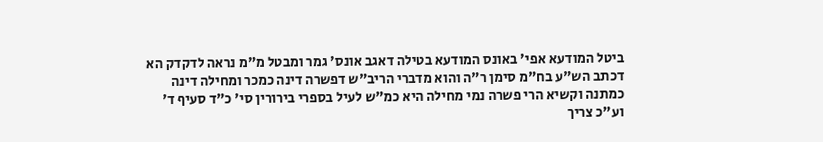ביטל המודעא אפי' באונס המודעא בטילה דאגב אונס' גמר ומבטל מ"מ נראה לדקדק הא דכתב הש"ע בח"מ סימן ר"ה והוא מדברי הריב"ש דפשרה דינה כמכר ומחילה דינה כמתנה וקשיא הרי פשרה נמי מחילה היא כמ"ש לעיל בספרי בירורין סי' כ"ד סעיף ד' וע"כ צריך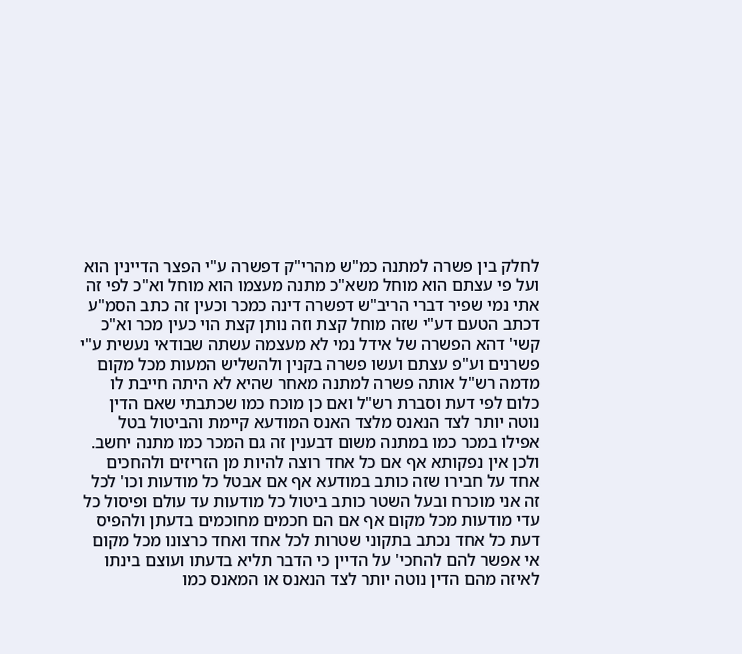לחלק בין פשרה למתנה כמ"ש מהרי"ק דפשרה ע"י הפצר הדיינין הוא ועל פי עצתם הוא מוחל משא"כ מתנה מעצמו הוא מוחל וא"כ לפי זה אתי נמי שפיר דברי הריב"ש דפשרה דינה כמכר וכעין זה כתב הסמ"ע דכתב הטעם דע"י שזה מוחל קצת וזה נותן קצת הוי כעין מכר וא"כ קשי' דהא הפשרה של אידל נמי לא מעצמה עשתה שבודאי נעשית ע"י פשרנים וע"פ עצתם ועשו פשרה בקנין ולהשליש המעות מכל מקום מדמה רש"ל אותה פשרה למתנה מאחר שהיא לא היתה חייבת לו כלום לפי דעת וסברת רש"ל ואם כן מוכח כמו שכתבתי שאם הדין נוטה יותר לצד הנאנס מלצד האנס המודעא קיימת והביטול בטל אפילו במכר כמו במתנה משום דבענין זה גם המכר כמו מתנה יחשב. ולכן אין נפקותא אף אם כל אחד רוצה להיות מן הזריזים ולהחכים אחד על חבירו שזה כותב במודעא אף אם אבטל כל מודעות וכו' לכל זה אני מוכרח ובעל השטר כותב ביטול כל מודעות עד עולם ופיסול כל עדי מודעות מכל מקום אף אם הם חכמים מחוכמים בדעתן ולהפיס דעת כל אחד נכתב בתקוני שטרות לכל אחד ואחד כרצונו מכל מקום אי אפשר להם להחכי' על הדיין כי הדבר תליא בדעתו ועוצם בינתו לאיזה מהם הדין נוטה יותר לצד הנאנס או המאנס כמו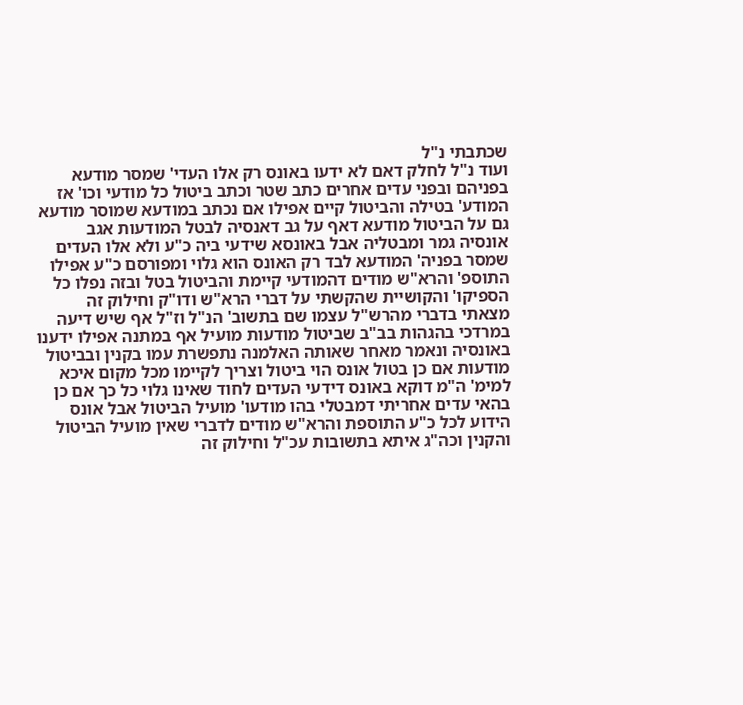שכתבתי נ"ל
ועוד נ"ל לחלק דאם לא ידעו באונס רק אלו העדי' שמסר מודעא בפניהם ובפני עדים אחרים כתב שטר וכתב ביטול כל מודעי וכו' אז המודע' בטילה והביטול קיים אפילו אם נכתב במודעא שמוסר מודעא גם על הביטול מודעא דאף על גב דאנסיה לבטל המודעות אגב אונסיה גמר ומבטליה אבל באונסא שידעי ביה כ"ע ולא אלו העדים שמסר בפניה' המודעא לבד רק האונס הוא גלוי ומפורסם כ"ע אפילו התוספ' והרא"ש מודים דהמודעי קיימת והביטול בטל ובזה נפלו כל הספיקו' והקושיית שהקשתי על דברי הרא"ש ודו"ק וחילוק זה מצאתי בדברי מהרש"ל עצמו שם בתשוב' הנ"ל וז"ל אף שיש דיעה במרדכי בהגהות בב"ב שביטול מודעות מועיל אף במתנה אפילו ידענו באונסיה ונאמר מאחר שאותה האלמנה נתפשרת עמו בקנין ובביטול מודעות אם כן בטול אונס הוי ביטול וצריך לקיימו מכל מקום איכא למימ' ה"מ דוקא באונס דידעי העדים לחוד שאינו גלוי כל כך אם כן בהאי עדים אחריתי דמבטלי בהו מודעו' מועיל הביטול אבל אונס הידוע לכל כ"ע התוספת והרא"ש מודים לדברי שאין מועיל הביטול והקנין וכה"ג איתא בתשובות עכ"ל וחילוק זה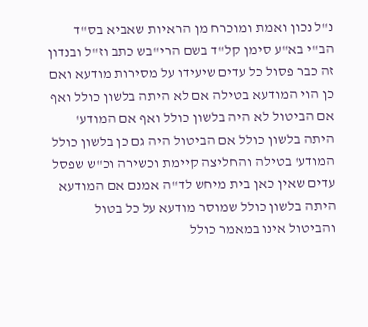נ"ל נכון ואמת ומוכרח מן הראיות שאביא בס"ד
הב"י בא"ע סימן קל"ד בשם הרי"בש כתב וז"ל ובנדון זה כבר פסול כל עדים שיעידו על מסירות מודעא ואם כן הוי המודעא בטילה אם לא היתה בלשון כולל ואף אם הביטול לא היה בלשון כולל ואף אם המודע' היתה בלשון כולל אם הביטול היה גם כן בלשון כולל המודע' בטילה והחליצה קיימת וכשירה וכ"ש שפסל עדים שאין כאן בית מיחש לד"ה אמנם אם המודעא היתה בלשון כולל שמוסר מודעא על כל בטול והביטול אינו במאמר כולל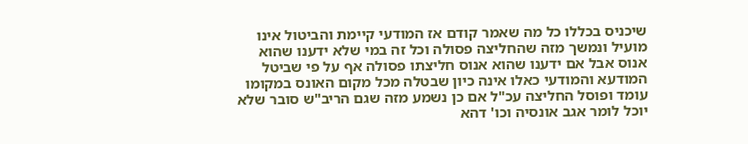שיכניס בכללו כל מה שאמר קודם אז המודעי קיימת והביטול אינו מועיל ונמשך מזה שהחליצה פסולה וכל זה במי שלא ידענו שהוא אנוס אבל אם ידענו שהוא אנוס חליצתו פסולה אף על פי שביטל המודעא והמודעי כאלו אינה כיון שבטלה מכל מקום האונס במקומו עומד ופוסל החליצה עכ"ל אם כן נשמע מזה שגם הריב"ש סובר שלא יוכל לומר אגב אונסיה וכו' דהא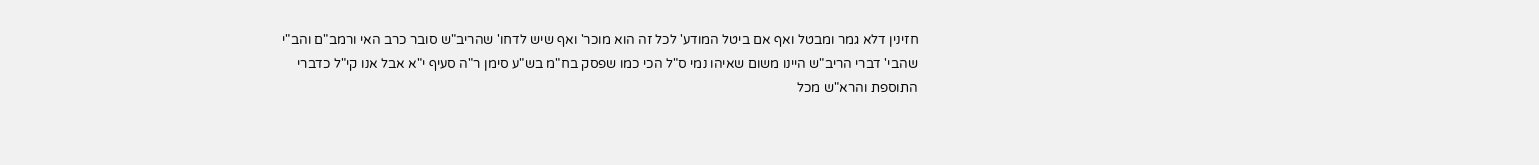חזינין דלא גמר ומבטל ואף אם ביטל המודע' לכל זה הוא מוכר' ואף שיש לדחו' שהריב"ש סובר כרב האי ורמב"ם והב"י שהבי' דברי הריב"ש היינו משום שאיהו נמי ס"ל הכי כמו שפסק בח"מ בש"ע סימן ר"ה סעיף י"א אבל אנו קי"ל כדברי התוספת והרא"ש מכל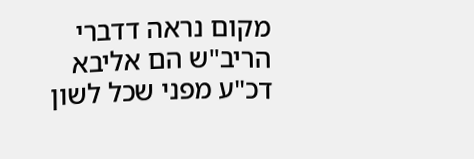מקום נראה דדברי הריב"ש הם אליבא דכ"ע מפני שכל לשון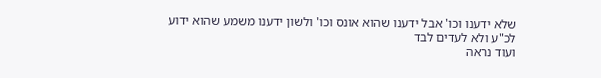שלא ידענו וכו' אבל ידענו שהוא אונס וכו' ולשון ידענו משמע שהוא ידוע לכ"ע ולא לעדים לבד
ועוד נראה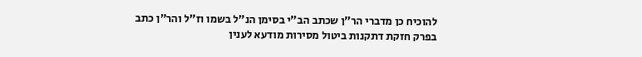להוכיח כן מדברי הר"ן שכתב הב"י בסימן הנ"ל בשמו וז"ל והר"ן כתב בפרק חזקת דתקנות ביטול מסירות מודעא לענין